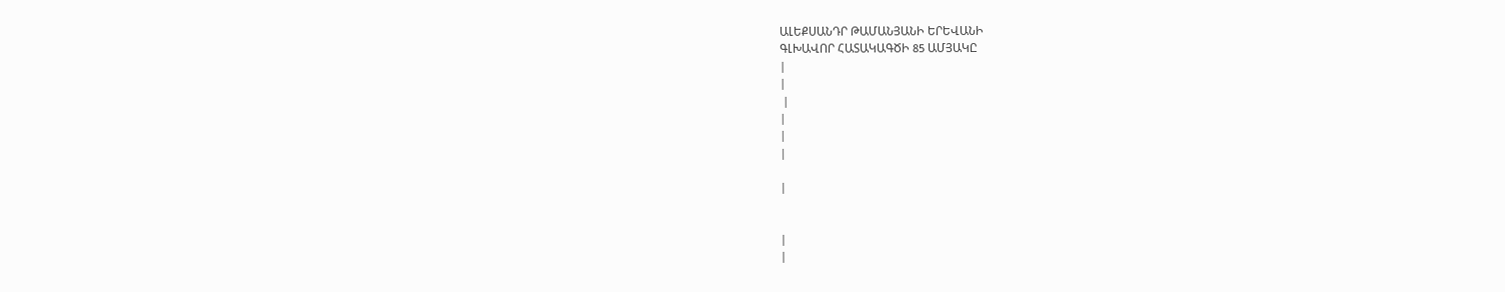ԱԼԵՔՍԱՆԴՐ ԹԱՄԱՆՅԱՆԻ ԵՐԵՎԱՆԻ
ԳԼԽԱՎՈՐ ՀԱՏԱԿԱԳԾԻ 85 ԱՄՅԱԿԸ
|
|
 |
|
|
|

|


|
|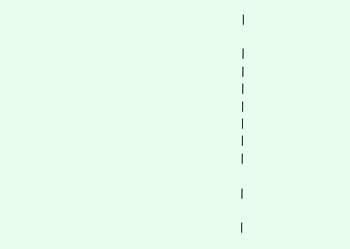|

|
|
|
|
|
|
|

|

|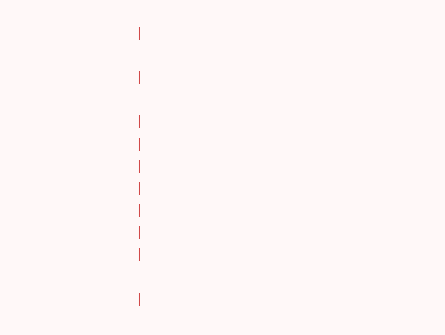|

|

|
|
|
|
|
|
|

|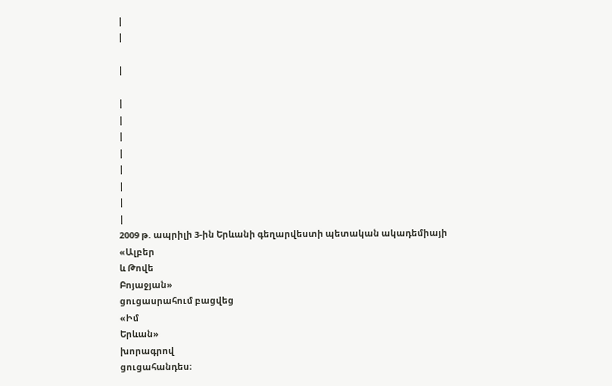|
|

|

|
|
|
|
|
|
|
|
2009 թ. ապրիլի 3-ին Երևանի գեղարվեստի պետական ակադեմիայի
«Ալբեր
և Թովե
Բոյաջյան»
ցուցասրահում բացվեց
«Իմ
Երևան»
խորագրով
ցուցահանդես։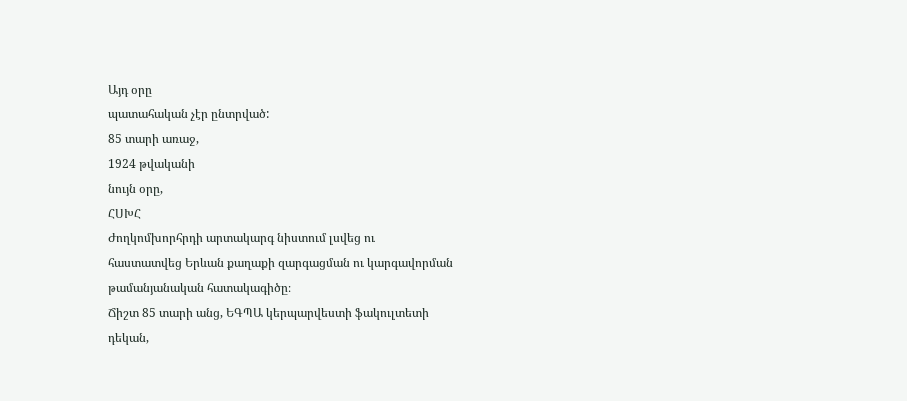Այդ օրը
պատահական չէր ընտրված:
85 տարի առաջ,
1924 թվականի
նույն օրը,
ՀՍԽՀ
Ժողկոմխորհրդի արտակարգ նիստում լսվեց ու
հաստատվեց Երևան քաղաքի զարգացման ու կարգավորման
թամանյանական հատակագիծը։
Ճիշտ 85 տարի անց, ԵԳՊԱ կերպարվեստի ֆակուլտետի
դեկան,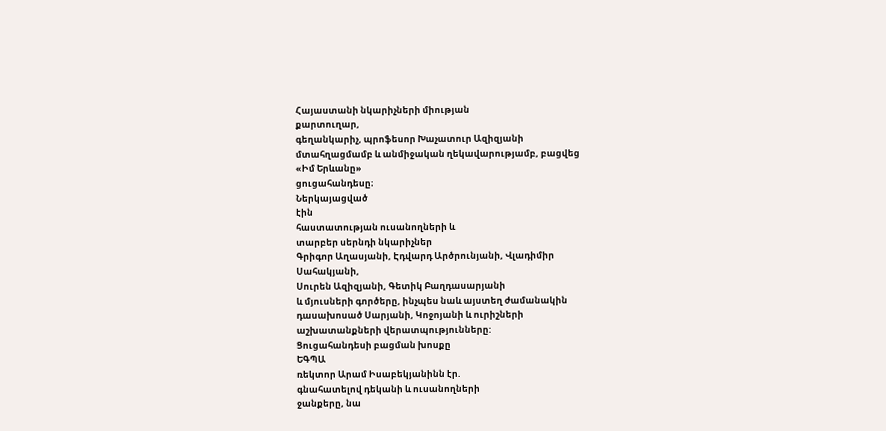Հայաստանի նկարիչների միության
քարտուղար,
գեղանկարիչ, պրոֆեսոր Խաչատուր Ազիզյանի
մտահղացմամբ և անմիջական ղեկավարությամբ, բացվեց
«Իմ Երևանը»
ցուցահանդեսը։
Ներկայացված
էին
հաստատության ուսանողների և
տարբեր սերնդի նկարիչներ
Գրիգոր Աղասյանի, Էդվարդ Արծրունյանի, Վլադիմիր
Սահակյանի,
Սուրեն Ազիզյանի, Գետիկ Բաղդասարյանի
և մյուսների գործերը, ինչպես նաև այստեղ ժամանակին
դասախոսած Սարյանի, Կոջոյանի և ուրիշների
աշխատանքների վերատպությունները:
Ցուցահանդեսի բացման խոսքը
ԵԳՊԱ
ռեկտոր Արամ Իսաբեկյանինն էր.
գնահատելով դեկանի և ուսանողների
ջանքերը, նա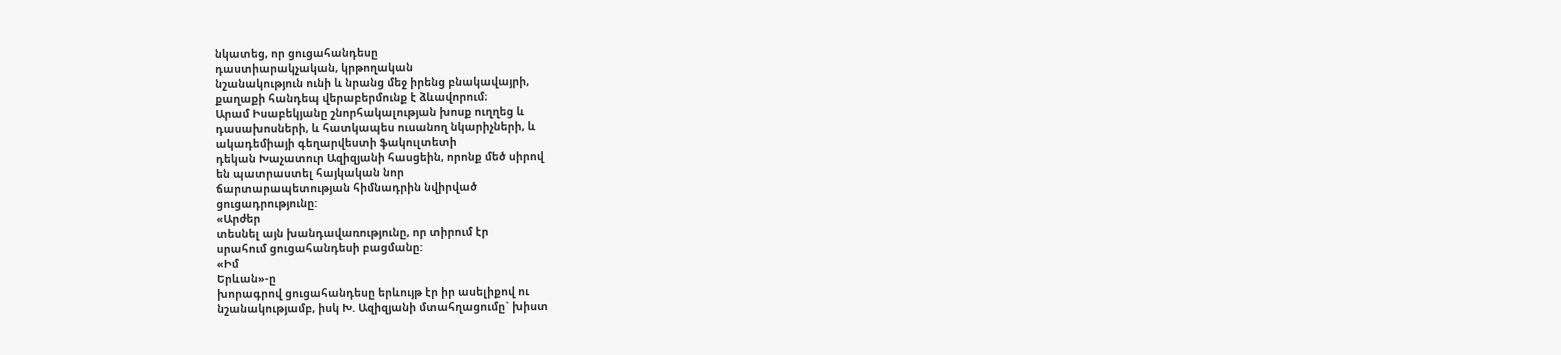նկատեց, որ ցուցահանդեսը
դաստիարակչական, կրթողական
նշանակություն ունի և նրանց մեջ իրենց բնակավայրի,
քաղաքի հանդեպ վերաբերմունք է ձևավորում։
Արամ Իսաբեկյանը շնորհակալության խոսք ուղղեց և
դասախոսների, և հատկապես ուսանող նկարիչների, և
ակադեմիայի գեղարվեստի ֆակուլտետի
դեկան Խաչատուր Ազիզյանի հասցեին, որոնք մեծ սիրով
են պատրաստել հայկական նոր
ճարտարապետության հիմնադրին նվիրված
ցուցադրությունը:
«Արժեր
տեսնել այն խանդավառությունը, որ տիրում էր
սրահում ցուցահանդեսի բացմանը:
«Իմ
Երևան»-ը
խորագրով ցուցահանդեսը երևույթ էր իր ասելիքով ու
նշանակությամբ, իսկ Խ. Ազիզյանի մտահղացումը` խիստ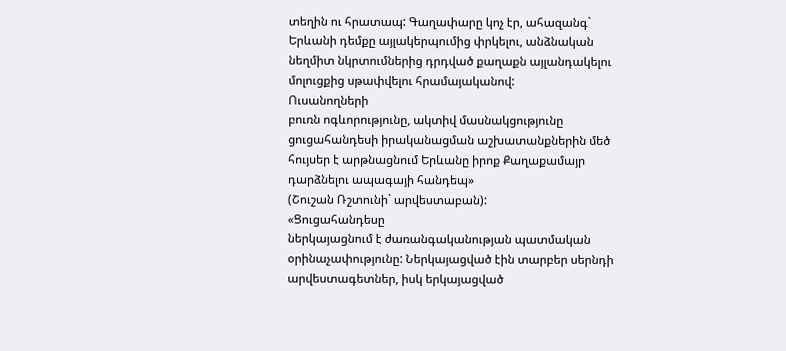տեղին ու հրատապ: Գաղափարը կոչ էր, ահազանգ`
Երևանի դեմքը այլակերպումից փրկելու, անձնական
նեղմիտ նկրտումներից դրդված քաղաքն այլանդակելու
մոլուցքից սթափվելու հրամայականով:
Ուսանողների
բուռն ոգևորությունը, ակտիվ մասնակցությունը
ցուցահանդեսի իրականացման աշխատանքներին մեծ
հույսեր է արթնացնում Երևանը իրոք Քաղաքամայր
դարձնելու ապագայի հանդեպ»
(Շուշան Ռշտունի` արվեստաբան):
«Ցուցահանդեսը
ներկայացնում է ժառանգականության պատմական
օրինաչափությունը: Ներկայացված էին տարբեր սերնդի
արվեստագետներ, իսկ երկայացված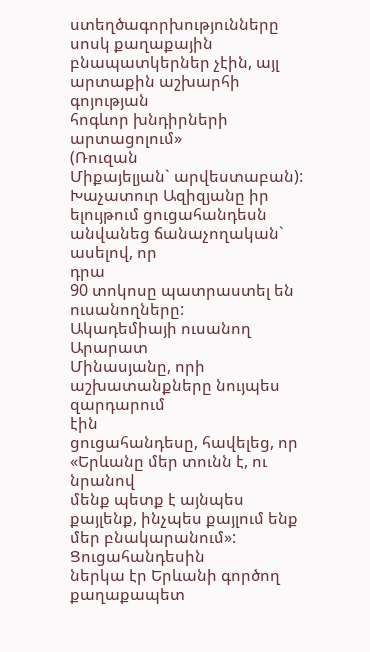ստեղծագորխությունները սոսկ քաղաքային
բնապատկերներ չէին, այլ արտաքին աշխարհի գոյության
հոգևոր խնդիրների արտացոլում»
(Ռուզան
Միքայելյան` արվեստաբան):
Խաչատուր Ազիզյանը իր ելույթում ցուցահանդեսն
անվանեց ճանաչողական`
ասելով, որ
դրա
90 տոկոսը պատրաստել են ուսանողները:
Ակադեմիայի ուսանող Արարատ
Մինասյանը, որի աշխատանքները նույպես զարդարում
էին
ցուցահանդեսը, հավելեց, որ
«Երևանը մեր տունն է, ու նրանով
մենք պետք է այնպես քայլենք, ինչպես քայլում ենք
մեր բնակարանում»:
Ցուցահանդեսին
ներկա էր Երևանի գործող քաղաքապետ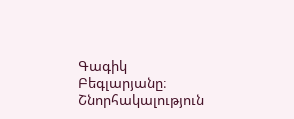Գագիկ
Բեգլարյանը։
Շնորհակալություն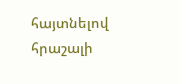հայտնելով հրաշալի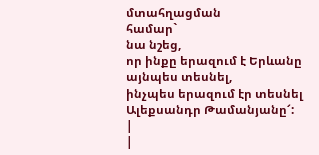մտահղացման
համար`
նա նշեց,
որ ինքը երազում է Երևանը այնպես տեսնել,
ինչպես երազում էր տեսնել
Ալեքսանդր Թամանյանը՜: |
|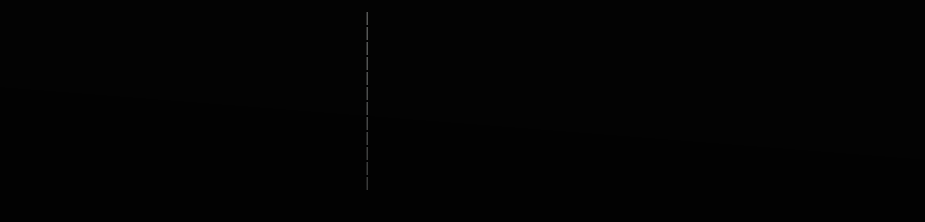|
|
|
|
|
|
|
|
|
|
|
|